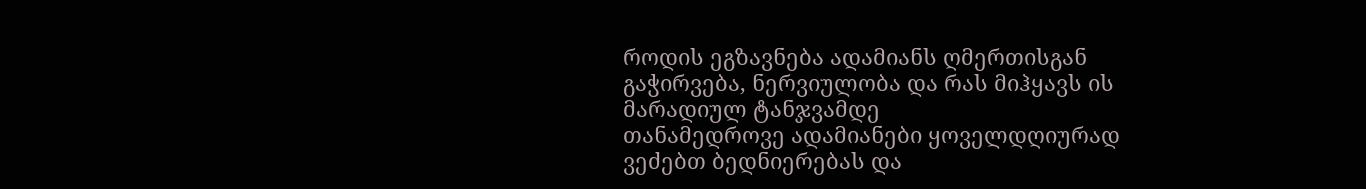როდის ეგზავნება ადამიანს ღმერთისგან გაჭირვება, ნერვიულობა და რას მიჰყავს ის მარადიულ ტანჯვამდე
თანამედროვე ადამიანები ყოველდღიურად ვეძებთ ბედნიერებას და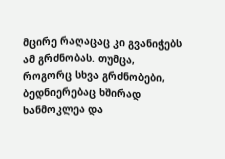მცირე რაღაცაც კი გვანიჭებს ამ გრძნობას. თუმცა‚ როგორც სხვა გრძნობები, ბედნიერებაც ხშირად ხანმოკლეა და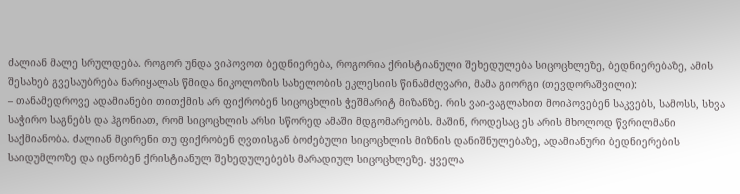ძალიან მალე სრულდება. როგორ უნდა ვიპოვოთ ბედნიერება, როგორია ქრისტიანული შეხედულება სიცოცხლეზე, ბედნიერებაზე, ამის შესახებ გვესაუბრება ნარიყალას წმიდა ნიკოლოზის სახელობის ეკლესიის წინამძღვარი, მამა გიორგი (თევდორაშვილი):
– თანამედროვე ადამიანები თითქმის არ ფიქრობენ სიცოცხლის ჭეშმარიტ მიზანზე. რის ვაი-ვაგლახით მოიპოვებენ საკვებს, სამოსს, სხვა საჭირო საგნებს და ჰგონიათ, რომ სიცოცხლის არსი სწორედ ამაში მდგომარეობს. მაშინ‚ როდესაც ეს არის მხოლოდ წვრილმანი საქმიანობა. ძალიან მცირენი თუ ფიქრობენ ღვთისგან ბოძებული სიცოცხლის მიზნის დანიშნულებაზე, ადამიანური ბედნიერების საიდუმლოზე და იცნობენ ქრისტიანულ შეხედულებებს მარადიულ სიცოცხლეზე. ყველა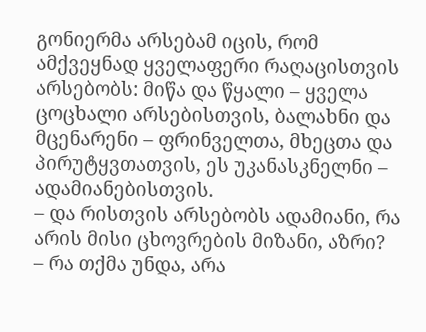გონიერმა არსებამ იცის, რომ ამქვეყნად ყველაფერი რაღაცისთვის არსებობს: მიწა და წყალი – ყველა ცოცხალი არსებისთვის, ბალახნი და მცენარენი – ფრინველთა, მხეცთა და პირუტყვთათვის, ეს უკანასკნელნი – ადამიანებისთვის.
– და რისთვის არსებობს ადამიანი, რა არის მისი ცხოვრების მიზანი, აზრი?
– რა თქმა უნდა‚ არა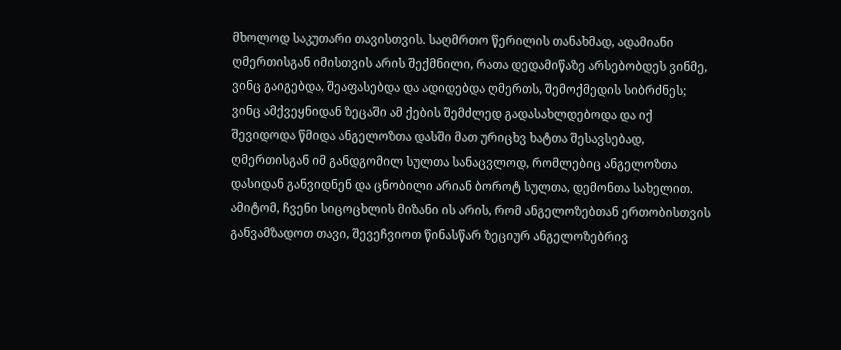მხოლოდ საკუთარი თავისთვის. საღმრთო წერილის თანახმად, ადამიანი ღმერთისგან იმისთვის არის შექმნილი, რათა დედამიწაზე არსებობდეს ვინმე, ვინც გაიგებდა, შეაფასებდა და ადიდებდა ღმერთს, შემოქმედის სიბრძნეს; ვინც ამქვეყნიდან ზეცაში ამ ქების შემძლედ გადასახლდებოდა და იქ შევიდოდა წმიდა ანგელოზთა დასში მათ ურიცხვ ხატთა შესავსებად, ღმერთისგან იმ განდგომილ სულთა სანაცვლოდ, რომლებიც ანგელოზთა დასიდან განვიდნენ და ცნობილი არიან ბოროტ სულთა, დემონთა სახელით. ამიტომ, ჩვენი სიცოცხლის მიზანი ის არის, რომ ანგელოზებთან ერთობისთვის განვამზადოთ თავი, შევეჩვიოთ წინასწარ ზეციურ ანგელოზებრივ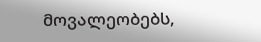მოვალეობებს,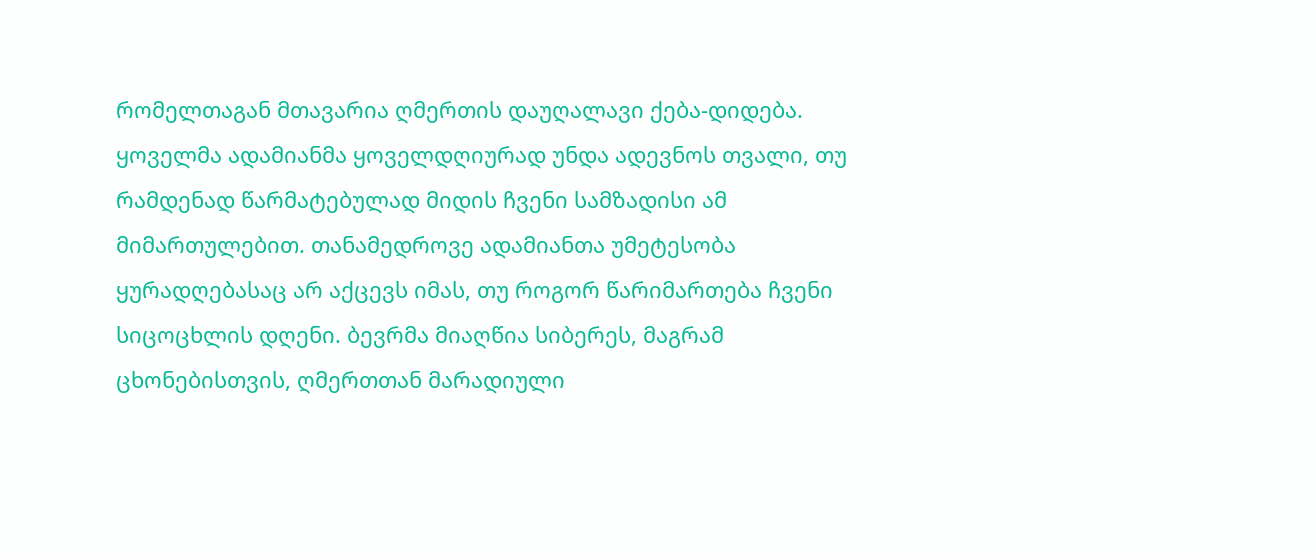რომელთაგან მთავარია ღმერთის დაუღალავი ქება-დიდება. ყოველმა ადამიანმა ყოველდღიურად უნდა ადევნოს თვალი, თუ რამდენად წარმატებულად მიდის ჩვენი სამზადისი ამ მიმართულებით. თანამედროვე ადამიანთა უმეტესობა ყურადღებასაც არ აქცევს იმას, თუ როგორ წარიმართება ჩვენი სიცოცხლის დღენი. ბევრმა მიაღწია სიბერეს, მაგრამ ცხონებისთვის, ღმერთთან მარადიული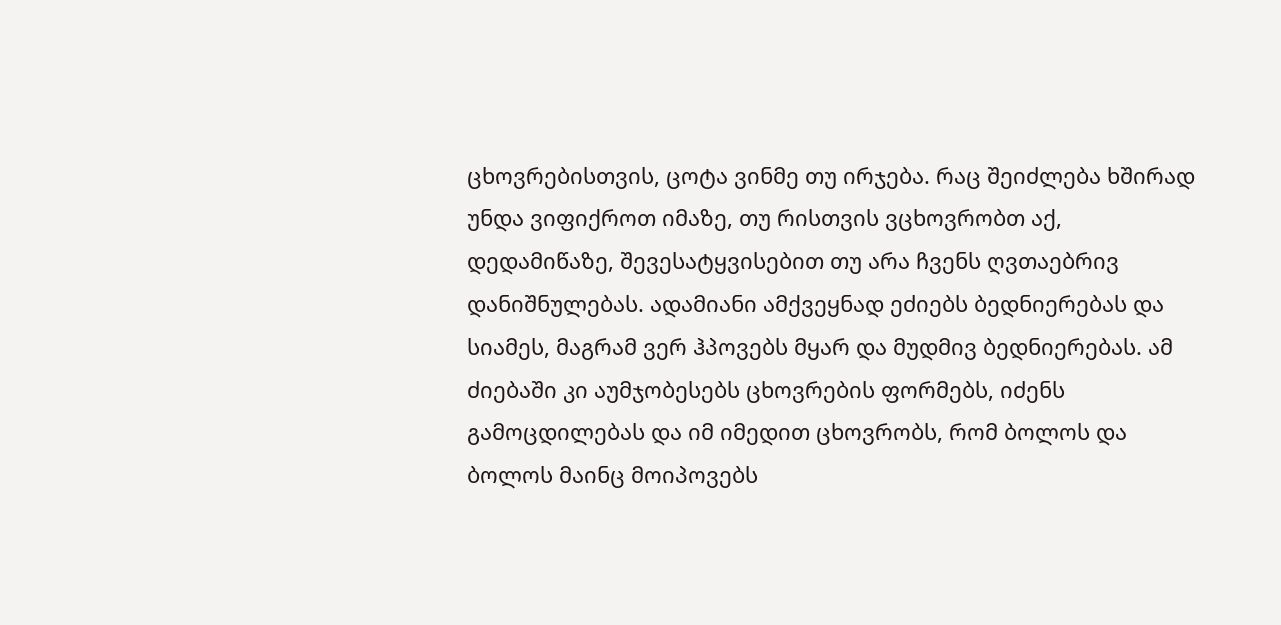ცხოვრებისთვის, ცოტა ვინმე თუ ირჯება. რაც შეიძლება ხშირად უნდა ვიფიქროთ იმაზე, თუ რისთვის ვცხოვრობთ აქ, დედამიწაზე, შევესატყვისებით თუ არა ჩვენს ღვთაებრივ დანიშნულებას. ადამიანი ამქვეყნად ეძიებს ბედნიერებას და სიამეს, მაგრამ ვერ ჰპოვებს მყარ და მუდმივ ბედნიერებას. ამ ძიებაში კი აუმჯობესებს ცხოვრების ფორმებს, იძენს გამოცდილებას და იმ იმედით ცხოვრობს, რომ ბოლოს და ბოლოს მაინც მოიპოვებს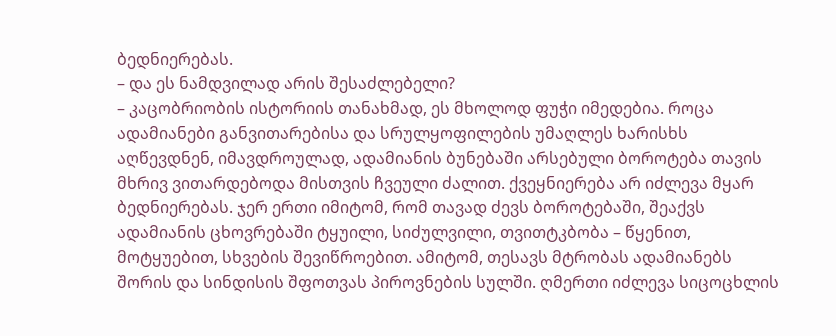ბედნიერებას.
– და ეს ნამდვილად არის შესაძლებელი?
– კაცობრიობის ისტორიის თანახმად, ეს მხოლოდ ფუჭი იმედებია. როცა ადამიანები განვითარებისა და სრულყოფილების უმაღლეს ხარისხს აღწევდნენ, იმავდროულად, ადამიანის ბუნებაში არსებული ბოროტება თავის მხრივ ვითარდებოდა მისთვის ჩვეული ძალით. ქვეყნიერება არ იძლევა მყარ ბედნიერებას. ჯერ ერთი იმიტომ, რომ თავად ძევს ბოროტებაში, შეაქვს ადამიანის ცხოვრებაში ტყუილი, სიძულვილი, თვითტკბობა – წყენით, მოტყუებით, სხვების შევიწროებით. ამიტომ, თესავს მტრობას ადამიანებს შორის და სინდისის შფოთვას პიროვნების სულში. ღმერთი იძლევა სიცოცხლის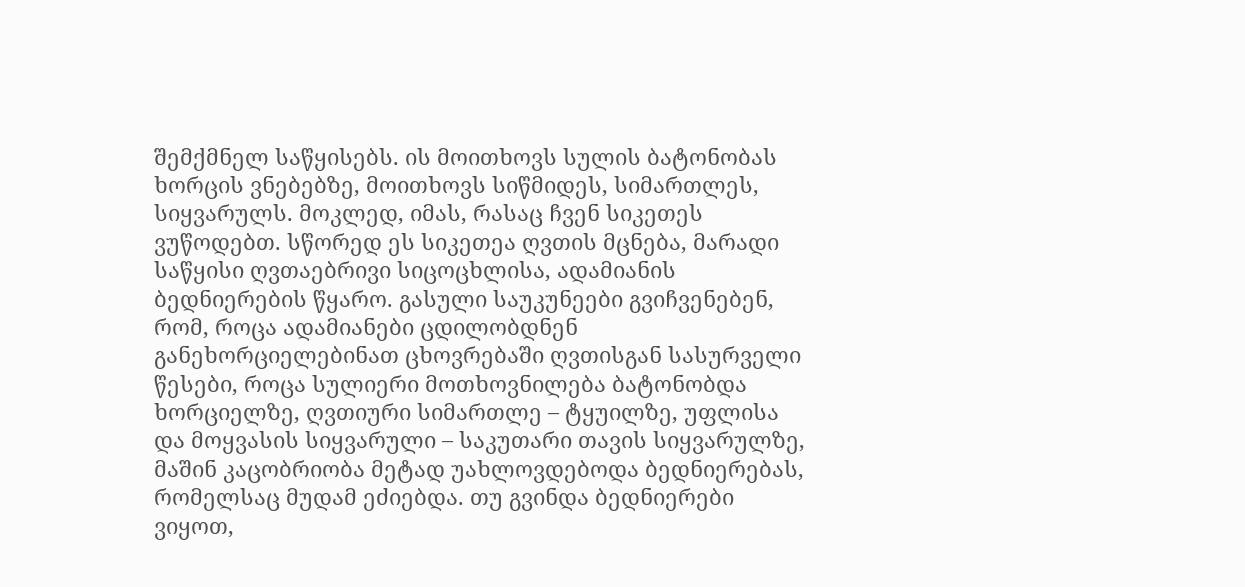შემქმნელ საწყისებს. ის მოითხოვს სულის ბატონობას ხორცის ვნებებზე, მოითხოვს სიწმიდეს, სიმართლეს, სიყვარულს. მოკლედ, იმას, რასაც ჩვენ სიკეთეს ვუწოდებთ. სწორედ ეს სიკეთეა ღვთის მცნება, მარადი საწყისი ღვთაებრივი სიცოცხლისა, ადამიანის ბედნიერების წყარო. გასული საუკუნეები გვიჩვენებენ, რომ, როცა ადამიანები ცდილობდნენ განეხორციელებინათ ცხოვრებაში ღვთისგან სასურველი წესები, როცა სულიერი მოთხოვნილება ბატონობდა ხორციელზე, ღვთიური სიმართლე – ტყუილზე, უფლისა და მოყვასის სიყვარული – საკუთარი თავის სიყვარულზე, მაშინ კაცობრიობა მეტად უახლოვდებოდა ბედნიერებას, რომელსაც მუდამ ეძიებდა. თუ გვინდა ბედნიერები ვიყოთ,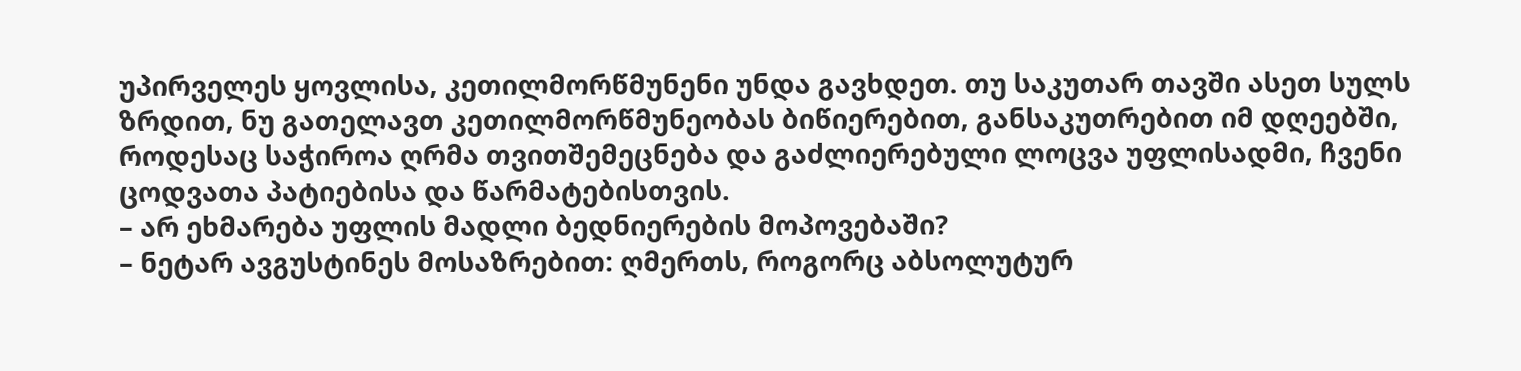უპირველეს ყოვლისა, კეთილმორწმუნენი უნდა გავხდეთ. თუ საკუთარ თავში ასეთ სულს ზრდით, ნუ გათელავთ კეთილმორწმუნეობას ბიწიერებით, განსაკუთრებით იმ დღეებში, როდესაც საჭიროა ღრმა თვითშემეცნება და გაძლიერებული ლოცვა უფლისადმი, ჩვენი ცოდვათა პატიებისა და წარმატებისთვის.
– არ ეხმარება უფლის მადლი ბედნიერების მოპოვებაში?
– ნეტარ ავგუსტინეს მოსაზრებით: ღმერთს, როგორც აბსოლუტურ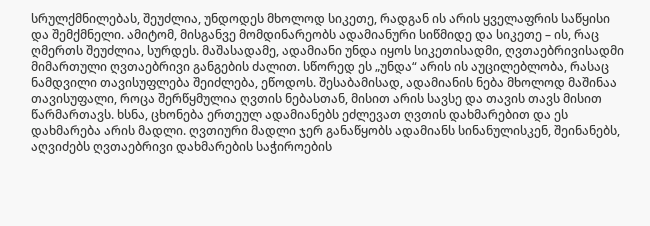სრულქმნილებას, შეუძლია, უნდოდეს მხოლოდ სიკეთე, რადგან ის არის ყველაფრის საწყისი და შემქმნელი. ამიტომ, მისგანვე მომდინარეობს ადამიანური სიწმიდე და სიკეთე – ის, რაც ღმერთს შეუძლია, სურდეს. მაშასადამე, ადამიანი უნდა იყოს სიკეთისადმი, ღვთაებრივისადმი მიმართული ღვთაებრივი განგების ძალით. სწორედ ეს „უნდა“ არის ის აუცილებლობა, რასაც ნამდვილი თავისუფლება შეიძლება, ეწოდოს. შესაბამისად, ადამიანის ნება მხოლოდ მაშინაა თავისუფალი, როცა შერწყმულია ღვთის ნებასთან, მისით არის სავსე და თავის თავს მისით წარმართავს. ხსნა, ცხონება ერთეულ ადამიანებს ეძლევათ ღვთის დახმარებით და ეს დახმარება არის მადლი. ღვთიური მადლი ჯერ განაწყობს ადამიანს სინანულისკენ, შეინანებს, აღვიძებს ღვთაებრივი დახმარების საჭიროების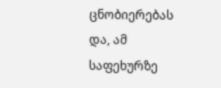ცნობიერებას და, ამ საფეხურზე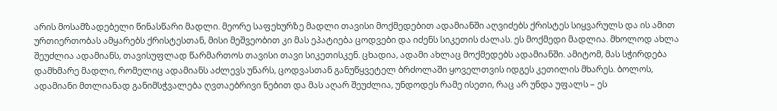არის მოსამზადებელი წინასწარი მადლი. მეორე საფეხურზე მადლი თავისი მოქმედებით ადამიანში აღვიძებს ქრისტეს სიყვარულს და ის ამით ურთიერთობას ამყარებს ქრისტესთან, მისი მეშვეობით კი მას ეპატიება ცოდვები და იძენს სიკეთის ძალას. ეს მოქმედი მადლია. მხოლოდ ახლა შეუძლია ადამიანს, თავისუფლად წარმართოს თავისი თავი სიკეთისკენ. ცხადია, ადამი ახლაც მოქმედებს ადამიანში. ამიტომ, მას სჭირდება დამხმარე მადლი, რომელიც ადამიანს აძლევს უნარს, ცოდვასთან განუწყვეტელ ბრძოლაში ყოველთვის იდგეს კეთილის მხარეს. ბოლოს, ადამიანი მთლიანად განიმსჭვალება ღვთაებრივი ნებით და მას აღარ შეუძლია, უნდოდეს რამე ისეთი, რაც არ უნდა უფალს – ეს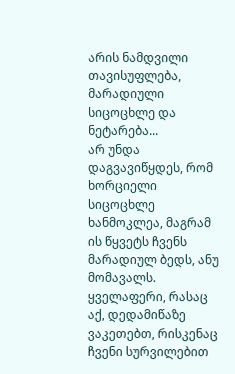არის ნამდვილი თავისუფლება, მარადიული სიცოცხლე და ნეტარება...
არ უნდა დაგვავიწყდეს, რომ ხორციელი სიცოცხლე ხანმოკლეა, მაგრამ ის წყვეტს ჩვენს მარადიულ ბედს, ანუ მომავალს. ყველაფერი, რასაც აქ, დედამიწაზე ვაკეთებთ, რისკენაც ჩვენი სურვილებით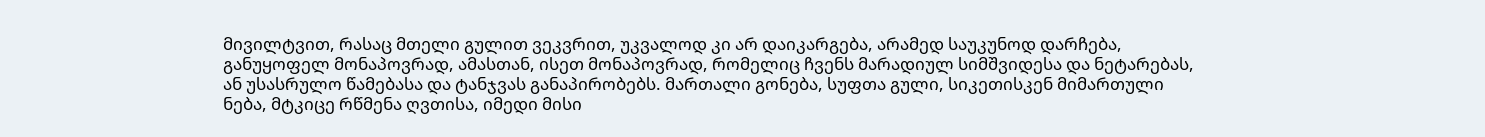მივილტვით, რასაც მთელი გულით ვეკვრით, უკვალოდ კი არ დაიკარგება, არამედ საუკუნოდ დარჩება, განუყოფელ მონაპოვრად, ამასთან, ისეთ მონაპოვრად, რომელიც ჩვენს მარადიულ სიმშვიდესა და ნეტარებას, ან უსასრულო წამებასა და ტანჯვას განაპირობებს. მართალი გონება, სუფთა გული, სიკეთისკენ მიმართული ნება, მტკიცე რწმენა ღვთისა, იმედი მისი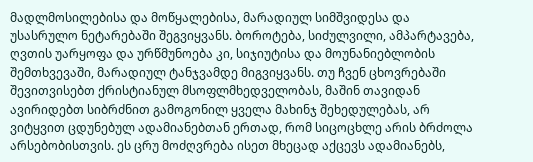მადლმოსილებისა და მოწყალებისა, მარადიულ სიმშვიდესა და უსასრულო ნეტარებაში შეგვიყვანს. ბოროტება, სიძულვილი, ამპარტავება, ღვთის უარყოფა და ურწმუნოება კი, სიჯიუტისა და მოუნანიებლობის შემთხვევაში, მარადიულ ტანჯვამდე მიგვიყვანს. თუ ჩვენ ცხოვრებაში შევითვისებთ ქრისტიანულ მსოფლმხედველობას, მაშინ თავიდან ავირიდებთ სიბრძნით გამოგონილ ყველა მახინჯ შეხედულებას, არ ვიტყვით ცდუნებულ ადამიანებთან ერთად, რომ სიცოცხლე არის ბრძოლა არსებობისთვის. ეს ცრუ მოძღვრება ისეთ მხეცად აქცევს ადამიანებს,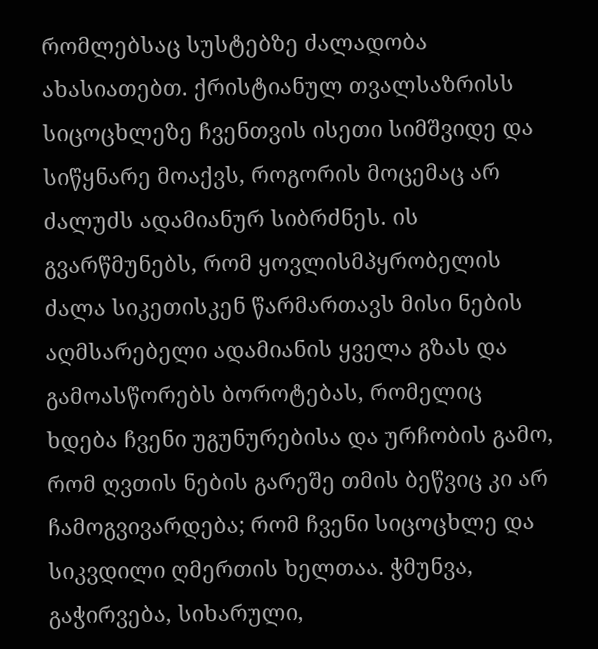რომლებსაც სუსტებზე ძალადობა ახასიათებთ. ქრისტიანულ თვალსაზრისს სიცოცხლეზე ჩვენთვის ისეთი სიმშვიდე და სიწყნარე მოაქვს, როგორის მოცემაც არ ძალუძს ადამიანურ სიბრძნეს. ის გვარწმუნებს, რომ ყოვლისმპყრობელის ძალა სიკეთისკენ წარმართავს მისი ნების აღმსარებელი ადამიანის ყველა გზას და გამოასწორებს ბოროტებას, რომელიც ხდება ჩვენი უგუნურებისა და ურჩობის გამო, რომ ღვთის ნების გარეშე თმის ბეწვიც კი არ ჩამოგვივარდება; რომ ჩვენი სიცოცხლე და სიკვდილი ღმერთის ხელთაა. ჭმუნვა, გაჭირვება, სიხარული,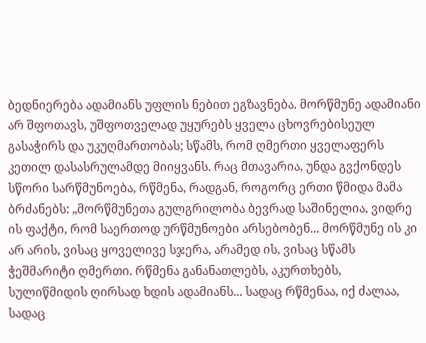ბედნიერება ადამიანს უფლის ნებით ეგზავნება. მორწმუნე ადამიანი არ შფოთავს, უშფოთველად უყურებს ყველა ცხოვრებისეულ გასაჭირს და უკუღმართობას; სწამს, რომ ღმერთი ყველაფერს კეთილ დასასრულამდე მიიყვანს. რაც მთავარია‚ უნდა გვქონდეს სწორი სარწმუნოება, რწმენა, რადგან‚ როგორც ერთი წმიდა მამა ბრძანებს: „მორწმუნეთა გულგრილობა ბევრად საშინელია, ვიდრე ის ფაქტი, რომ საერთოდ ურწმუნოები არსებობენ... მორწმუნე ის კი არ არის, ვისაც ყოველივე სჯერა, არამედ ის, ვისაც სწამს ჭეშმარიტი ღმერთი. რწმენა განანათლებს, აკურთხებს, სულიწმიდის ღირსად ხდის ადამიანს... სადაც რწმენაა, იქ ძალაა, სადაც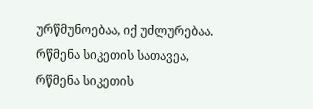ურწმუნოებაა, იქ უძლურებაა. რწმენა სიკეთის სათავეა, რწმენა სიკეთის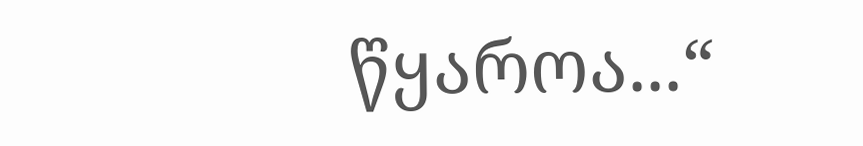წყაროა...“